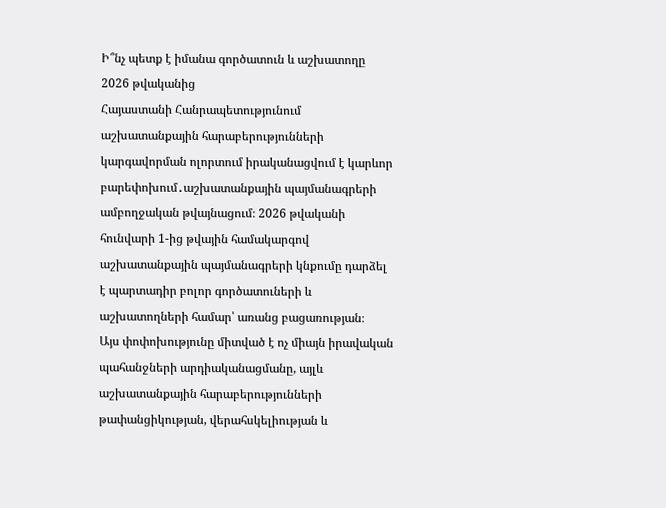Ի՞նչ պետք է իմանա գործատուն և աշխատողը 2026 թվականից
Հայաստանի Հանրապետությունում աշխատանքային հարաբերությունների կարգավորման ոլորտում իրականացվում է կարևոր բարեփոխում․աշխատանքային պայմանագրերի ամբողջական թվայնացում։ 2026 թվականի հունվարի 1-ից թվային համակարգով աշխատանքային պայմանագրերի կնքումը դարձել է պարտադիր բոլոր գործատուների և աշխատողների համար՝ առանց բացառության։
Այս փոփոխությունը միտված է ոչ միայն իրավական պահանջների արդիականացմանը, այլև աշխատանքային հարաբերությունների թափանցիկության, վերահսկելիության և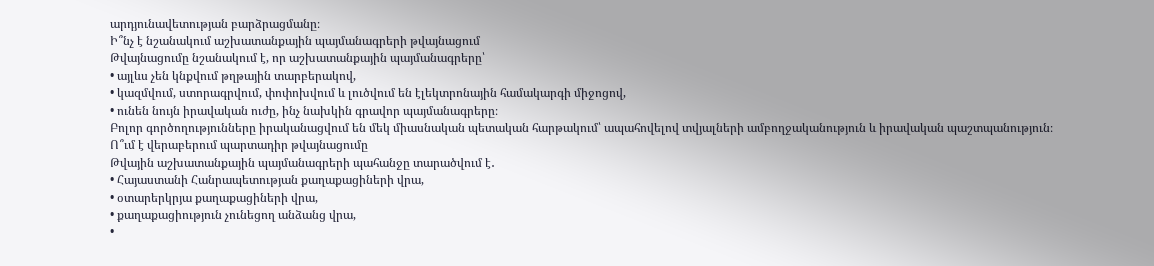արդյունավետության բարձրացմանը։
Ի՞նչ է նշանակում աշխատանքային պայմանագրերի թվայնացում
Թվայնացումը նշանակում է, որ աշխատանքային պայմանագրերը՝
• այլևս չեն կնքվում թղթային տարբերակով,
• կազմվում, ստորագրվում, փոփոխվում և լուծվում են էլեկտրոնային համակարգի միջոցով,
• ունեն նույն իրավական ուժը, ինչ նախկին գրավոր պայմանագրերը։
Բոլոր գործողությունները իրականացվում են մեկ միասնական պետական հարթակում՝ ապահովելով տվյալների ամբողջականություն և իրավական պաշտպանություն։
Ո՞ւմ է վերաբերում պարտադիր թվայնացումը
Թվային աշխատանքային պայմանագրերի պահանջը տարածվում է․
• Հայաստանի Հանրապետության քաղաքացիների վրա,
• օտարերկրյա քաղաքացիների վրա,
• քաղաքացիություն չունեցող անձանց վրա,
•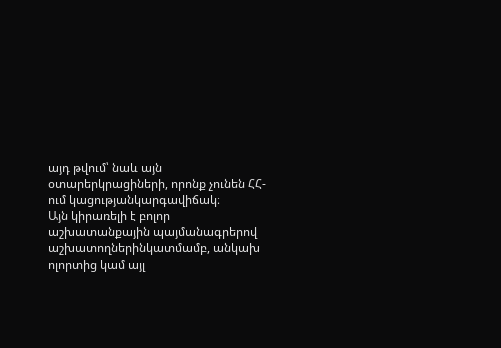այդ թվում՝ նաև այն օտարերկրացիների, որոնք չունեն ՀՀ-ում կացությանկարգավիճակ։
Այն կիրառելի է բոլոր աշխատանքային պայմանագրերով աշխատողներինկատմամբ, անկախ ոլորտից կամ այլ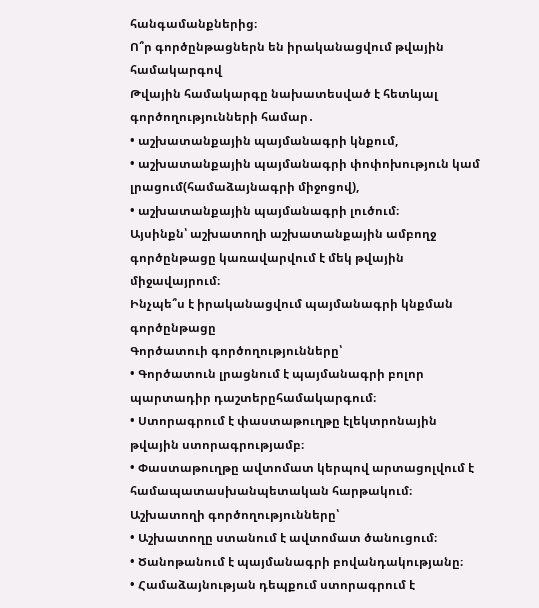հանգամանքներից։
Ո՞ր գործընթացներն են իրականացվում թվային համակարգով
Թվային համակարգը նախատեսված է հետևյալ գործողությունների համար․
• աշխատանքային պայմանագրի կնքում,
• աշխատանքային պայմանագրի փոփոխություն կամ լրացում(համաձայնագրի միջոցով),
• աշխատանքային պայմանագրի լուծում։
Այսինքն՝ աշխատողի աշխատանքային ամբողջ գործընթացը կառավարվում է մեկ թվային միջավայրում։
Ինչպե՞ս է իրականացվում պայմանագրի կնքման գործընթացը
Գործատուի գործողությունները՝
• Գործատուն լրացնում է պայմանագրի բոլոր պարտադիր դաշտերըհամակարգում։
• Ստորագրում է փաստաթուղթը էլեկտրոնային թվային ստորագրությամբ։
• Փաստաթուղթը ավտոմատ կերպով արտացոլվում է համապատասխանպետական հարթակում։
Աշխատողի գործողությունները՝
• Աշխատողը ստանում է ավտոմատ ծանուցում։
• Ծանոթանում է պայմանագրի բովանդակությանը։
• Համաձայնության դեպքում ստորագրում է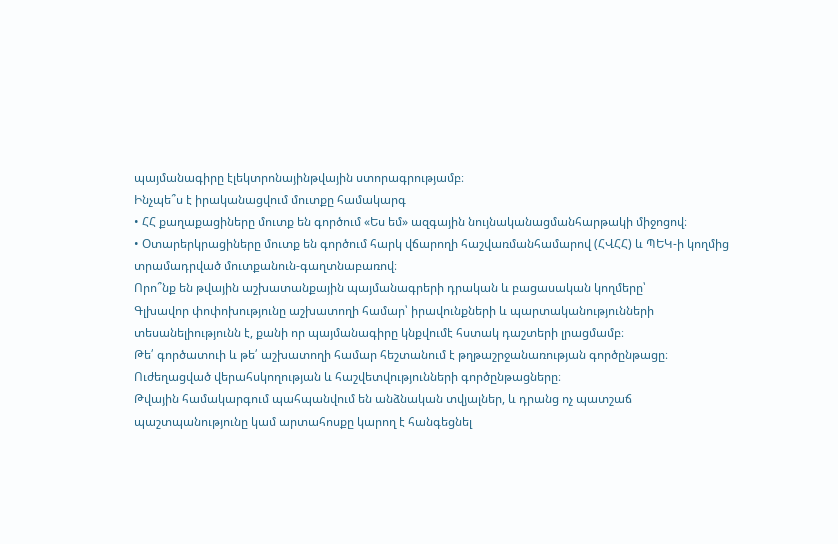պայմանագիրը էլեկտրոնայինթվային ստորագրությամբ։
Ինչպե՞ս է իրականացվում մուտքը համակարգ
• ՀՀ քաղաքացիները մուտք են գործում «Ես եմ» ազգային նույնականացմանհարթակի միջոցով։
• Օտարերկրացիները մուտք են գործում հարկ վճարողի հաշվառմանհամարով (ՀՎՀՀ) և ՊԵԿ-ի կողմից տրամադրված մուտքանուն-գաղտնաբառով։
Որո՞նք են թվային աշխատանքային պայմանագրերի դրական և բացասական կողմերը՝
Գլխավոր փոփոխությունը աշխատողի համար՝ իրավունքների և պարտականությունների տեսանելիությունն է, քանի որ պայմանագիրը կնքվումէ հստակ դաշտերի լրացմամբ։
Թե՛ գործատուի և թե՛ աշխատողի համար հեշտանում է թղթաշրջանառության գործընթացը։
Ուժեղացված վերահսկողության և հաշվետվությունների գործընթացները։
Թվային համակարգում պահպանվում են անձնական տվյալներ, և դրանց ոչ պատշաճ պաշտպանությունը կամ արտահոսքը կարող է հանգեցնել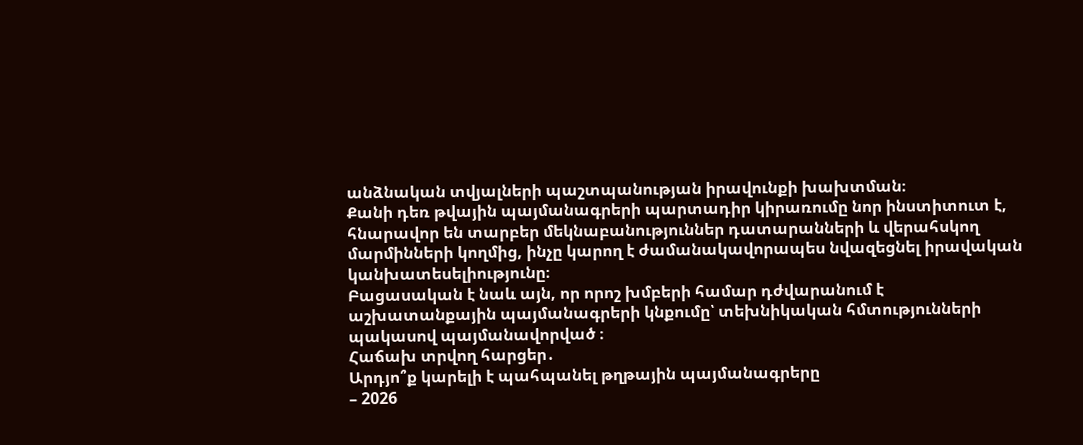անձնական տվյալների պաշտպանության իրավունքի խախտման։
Քանի դեռ թվային պայմանագրերի պարտադիր կիրառումը նոր ինստիտուտ է, հնարավոր են տարբեր մեկնաբանություններ դատարանների և վերահսկող մարմինների կողմից, ինչը կարող է ժամանակավորապես նվազեցնել իրավական կանխատեսելիությունը։
Բացասական է նաև այն, որ որոշ խմբերի համար դժվարանում է աշխատանքային պայմանագրերի կնքումը՝ տեխնիկական հմտությունների պակասով պայմանավորված ։
Հաճախ տրվող հարցեր․
Արդյո՞ք կարելի է պահպանել թղթային պայմանագրերը
– 2026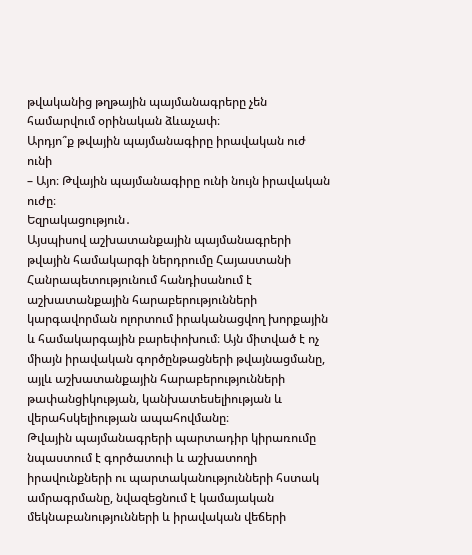թվականից թղթային պայմանագրերը չեն համարվում օրինական ձևաչափ։
Արդյո՞ք թվային պայմանագիրը իրավական ուժ ունի
– Այո։ Թվային պայմանագիրը ունի նույն իրավական ուժը։
Եզրակացություն․
Այսպիսով աշխատանքային պայմանագրերի թվային համակարգի ներդրումը Հայաստանի Հանրապետությունում հանդիսանում է աշխատանքային հարաբերությունների կարգավորման ոլորտում իրականացվող խորքային և համակարգային բարեփոխում։ Այն միտված է ոչ միայն իրավական գործընթացների թվայնացմանը, այլև աշխատանքային հարաբերությունների թափանցիկության, կանխատեսելիության և վերահսկելիության ապահովմանը։
Թվային պայմանագրերի պարտադիր կիրառումը նպաստում է գործատուի և աշխատողի իրավունքների ու պարտականությունների հստակ ամրագրմանը, նվազեցնում է կամայական մեկնաբանությունների և իրավական վեճերի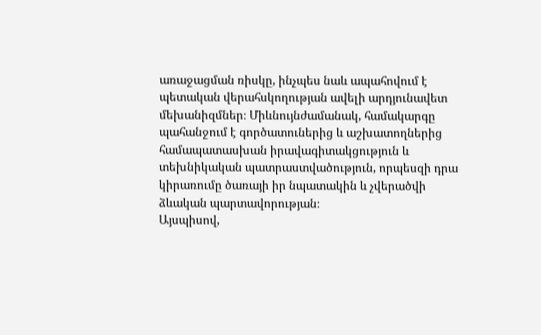առաջացման ռիսկը, ինչպես նաև ապահովում է պետական վերահսկողության ավելի արդյունավետ մեխանիզմներ։ Միևնույնժամանակ, համակարգը պահանջում է գործատուներից և աշխատողներից համապատասխան իրավագիտակցություն և տեխնիկական պատրաստվածություն, որպեսզի դրա կիրառումը ծառայի իր նպատակին և չվերածվի ձևական պարտավորության։
Այսպիսով,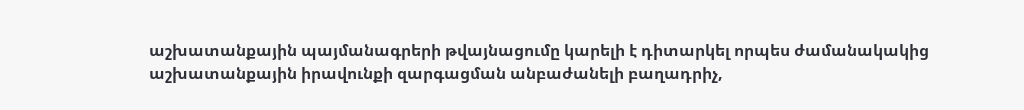աշխատանքային պայմանագրերի թվայնացումը կարելի է դիտարկել որպես ժամանակակից աշխատանքային իրավունքի զարգացման անբաժանելի բաղադրիչ,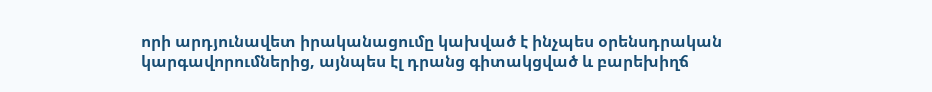որի արդյունավետ իրականացումը կախված է ինչպես օրենսդրական կարգավորումներից, այնպես էլ դրանց գիտակցված և բարեխիղճ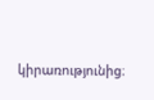կիրառությունից։